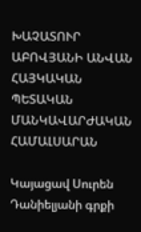ԽԱՉԱՏՈՒՐ ԱԲՈՎՅԱՆԻ ԱՆՎԱՆ ՀԱՅԿԱԿԱՆ ՊԵՏԱԿԱՆ ՄԱՆԿԱՎԱՐԺԱԿԱՆ ՀԱՄԱԼՍԱՐԱՆ

Կայացավ Սուրեն Դանիելյանի գրքի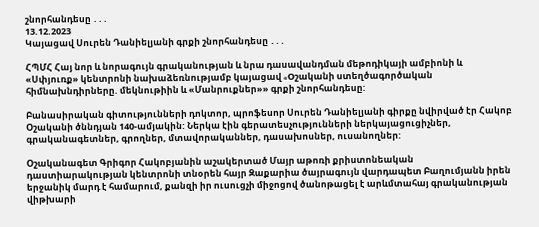շնորհանդեսը ․․․
13.12.2023
Կայացավ Սուրեն Դանիելյանի գրքի շնորհանդեսը ․․․

ՀՊՄՀ Հայ նոր և նորագույն գրականության և նրա դասավանդման մեթոդիկայի ամբիոնի և «Սփյուռք» կենտրոնի նախաձեռնությամբ կայացավ «Oշականի ստեղծագործական հիմնախնդիրները. մեկնութիին և «Մանրուքներ»» գրքի շնորհանդեսը:

Բանասիրական գիտությունների դոկտոր, պրոֆեսոր Սուրեն Դանիելյանի գիրքը նվիրված էր Հակոբ Օշականի ծննդյան 140-ամյակին: Ներկա էին գերատեսչությունների ներկայացուցիչներ, գրականագետներ, գրողներ, մտավորականներ, դասախոսներ, ուսանողներ:

Օշականագետ Գրիգոր Հակոբյանին աշակերտած Մայր աթոռի քրիստոնեական դաստիարակության կենտրոնի տնօրեն հայր Զաքարիա ծայրագույն վարդապետ Բաղումյանն իրեն երջանիկ մարդ է համարում, քանզի իր ուսուցչի միջոցով ծանոթացել է արևմտահայ գրականության վիթխարի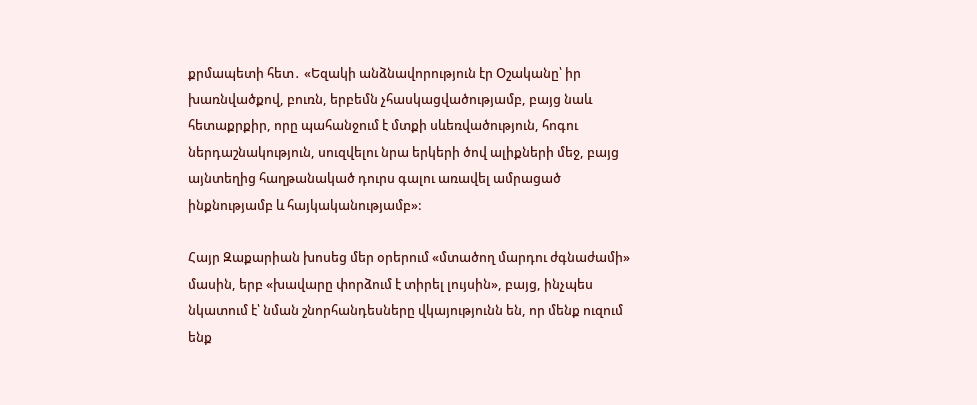քրմապետի հետ․ «Եզակի անձնավորություն էր Օշականը՝ իր խառնվածքով, բուռն, երբեմն չհասկացվածությամբ, բայց նաև հետաքրքիր, որը պահանջում է մտքի սևեռվածություն, հոգու ներդաշնակություն, սուզվելու նրա երկերի ծով ալիքների մեջ, բայց այնտեղից հաղթանակած դուրս գալու առավել ամրացած ինքնությամբ և հայկականությամբ»:

Հայր Զաքարիան խոսեց մեր օրերում «մտածող մարդու ժգնաժամի» մասին, երբ «խավարը փորձում է տիրել լույսին», բայց, ինչպես նկատում է՝ նման շնորհանդեսները վկայությունն են, որ մենք ուզում ենք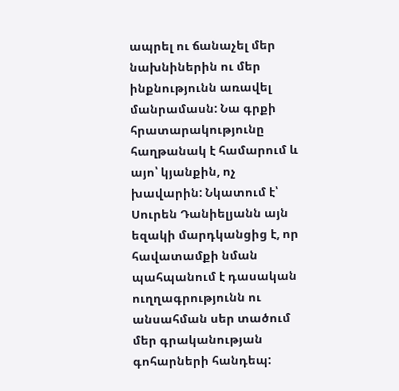ապրել ու ճանաչել մեր նախնիներին ու մեր ինքնությունն առավել մանրամասն: Նա գրքի հրատարակությունը հաղթանակ է համարում և այո՝ կյանքին, ոչ խավարին: Նկատում է՝ Սուրեն Դանիելյանն այն եզակի մարդկանցից է, որ հավատամքի նման պահպանում է դասական ուղղագրությունն ու անսահման սեր տածում մեր գրականության գոհարների հանդեպ: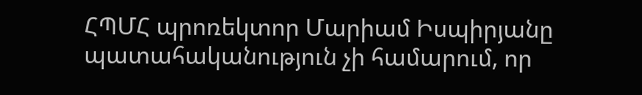ՀՊՄՀ պրոռեկտոր Մարիամ Իսպիրյանը պատահականություն չի համարում, որ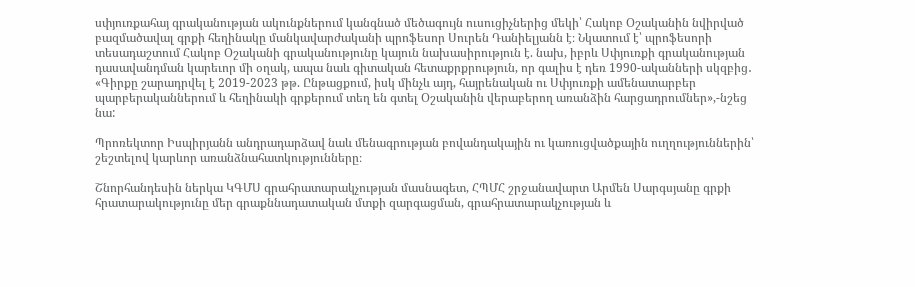սփյուռքահայ գրականության ակունքներում կանգնած մեծագույն ուսուցիչներից մեկի՝ Հակոբ Օշականին նվիրված բազմածավալ գրքի հեղինակը մանկավարժականի պրոֆեսոր Սուրեն Դանիելյանն է։ Նկատում է՝ պրոֆեսորի տեսադաշտում Հակոբ Օշականի գրականությունը կայուն նախասիրություն է. նախ, իբրև Սփյուռքի գրականության դասավանդման կարեւոր մի օղակ, ապա նաև գիտական հետաքրքրություն, որ գալիս է դեռ 1990-ականների սկզբից․ «Գիրքը շարադրվել է 2019-2023 թթ. Ընթացքում, իսկ մինչև այդ, հայրենական ու Սփյուռքի ամենատարբեր պարբերականներում և հեղինակի գրքերում տեղ են գտել Օշականին վերաբերող առանձին հարցադրումներ»,-նշեց նա:

Պրոռեկտոր Իսպիրյանն անդրադարձավ նաև մենագրության բովանդակային ու կառուցվածքային ուղղություններին՝ շեշտելով կարևոր առանձնահատկությունները։

Շնորհանդեսին ներկա ԿԳՄՍ գրահրատարակչության մասնագետ, ՀՊՄՀ շրջանավարտ Արմեն Սարգսյանը գրքի հրատարակությունը մեր գրաքննադատական մտքի զարգացման, գրահրատարակչության և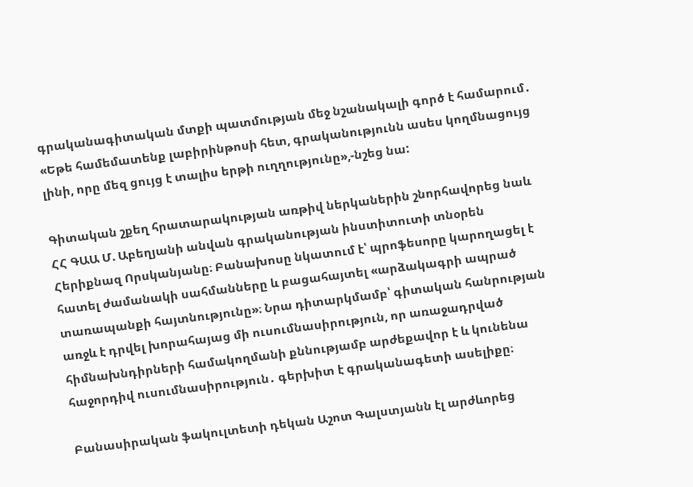գրականագիտական մտքի պատմության մեջ նշանակալի գործ է համարում․ «Եթե համեմատենք լաբիրինթոսի հետ, գրականությունն ասես կողմնացույց լինի, որը մեզ ցույց է տալիս երթի ուղղությունը»,-նշեց նա:

Գիտական շքեղ հրատարակության առթիվ ներկաներին շնորհավորեց նաև ՀՀ ԳԱԱ Մ. Աբեղյանի անվան գրականության ինստիտուտի տնօրեն Հերիքնազ Որսկանյանը։ Բանախոսը նկատում է՝ պրոֆեսորը կարողացել է հատել ժամանակի սահմանները և բացահայտել «արձակագրի ապրած տառապանքի հայտնությունը»։ Նրա դիտարկմամբ՝ գիտական հանրության առջև է դրվել խորահայաց մի ուսումնասիրություն, որ առաջադրված հիմնախնդիրների համակողմանի քննությամբ արժեքավոր է և կունենա հաջորդիվ ուսումնասիրություն․ գերխիտ է գրականագետի ասելիքը։

Բանասիրական ֆակուլտետի դեկան Աշոտ Գալստյանն էլ արժևորեց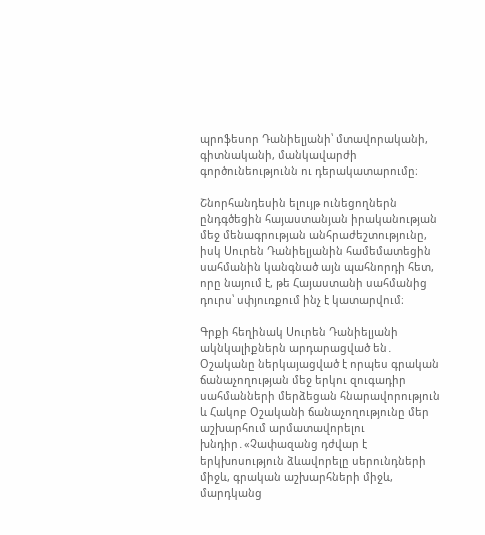պրոֆեսոր Դանիելյանի՝ մտավորականի, գիտնականի, մանկավարժի գործունեությունն ու դերակատարումը։

Շնորհանդեսին ելույթ ունեցողներն ընդգծեցին հայաստանյան իրականության մեջ մենագրության անհրաժեշտությունը, իսկ Սուրեն Դանիելյանին համեմատեցին սահմանին կանգնած այն պահնորդի հետ, որը նայում է, թե Հայաստանի սահմանից դուրս՝ սփյուռքում ինչ է կատարվում։

Գրքի հեղինակ Սուրեն Դանիելյանի ակնկալիքներն արդարացված են․ Օշականը ներկայացված է որպես գրական ճանաչողության մեջ երկու զուգադիր սահմանների մերձեցան հնարավորություն և Հակոբ Օշականի ճանաչողությունը մեր աշխարհում արմատավորելու խնդիր․«Չափազանց դժվար է երկխոսություն ձևավորելը սերունդների միջև, գրական աշխարհների միջև, մարդկանց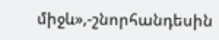միջև»,-շնորհանդեսին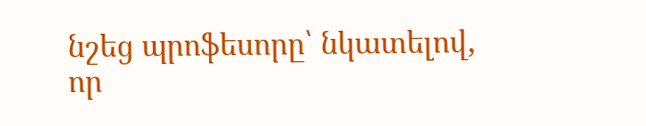նշեց պրոֆեսորը՝ նկատելով, որ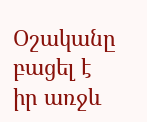Օշականը բացել է իր առջև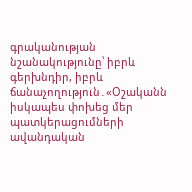գրականության նշանակությունը՝ իբրև գերխնդիր, իբրև ճանաչողություն․«Օշականն իսկապես փոխեց մեր պատկերացումների ավանդական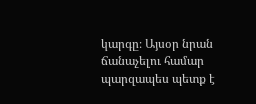կարգը։ Այսօր նրան ճանաչելու համար պարզապես պետք է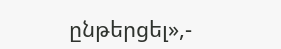ընթերցել»,-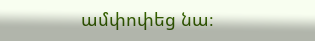ամփոփեց նա։